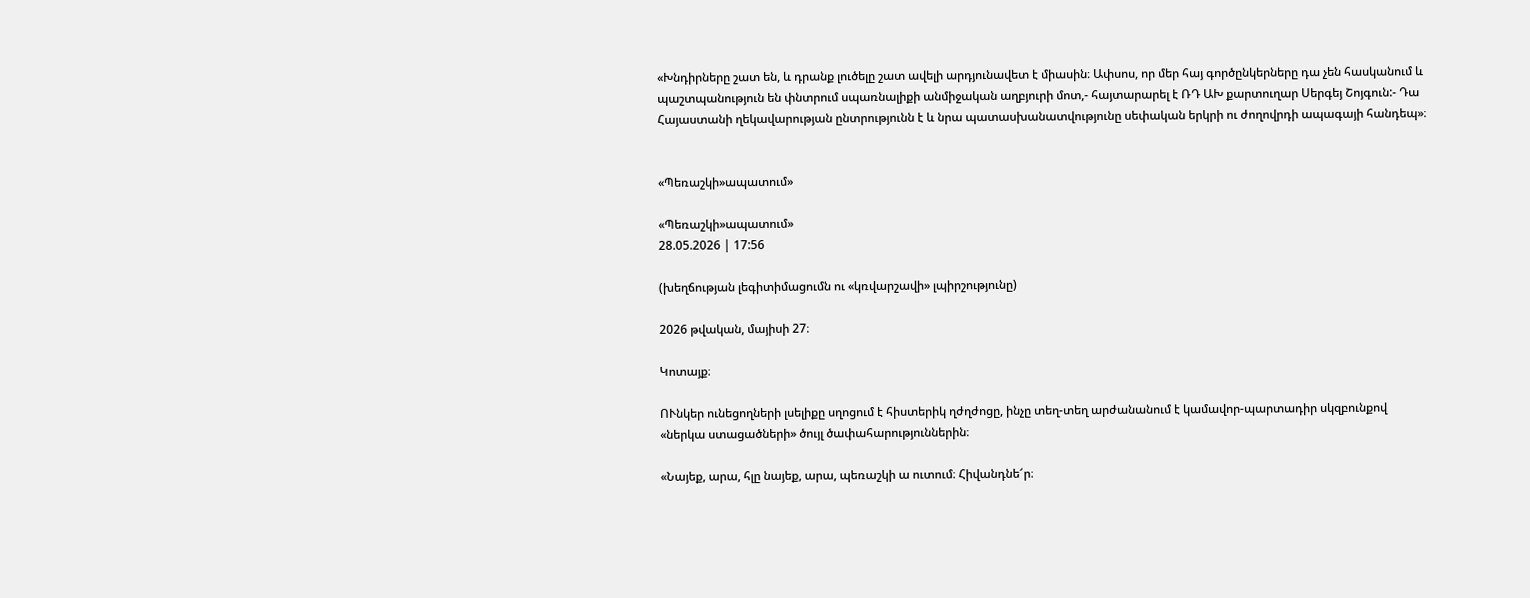«Խնդիրները շատ են, և դրանք լուծելը շատ ավելի արդյունավետ է միասին։ Ափսոս, որ մեր հայ գործընկերները դա չեն հասկանում և պաշտպանություն են փնտրում սպառնալիքի անմիջական աղբյուրի մոտ,- հայտարարել է ՌԴ ԱԽ քարտուղար Սերգեյ Շոյգուն:- Դա Հայաստանի ղեկավարության ընտրությունն է և նրա պատասխանատվությունը սեփական երկրի ու ժողովրդի ապագայի հանդեպ»։


«Պեռաշկի»ապատում»

«Պեռաշկի»ապատում»
28.05.2026 | 17:56

(խեղճության լեգիտիմացումն ու «կռվարշավի» լպիրշությունը)

2026 թվական, մայիսի 27։

Կոտայք։

ՈՒնկեր ունեցողների լսելիքը սղոցում է հիստերիկ ղժղժոցը, ինչը տեղ-տեղ արժանանում է կամավոր-պարտադիր սկզբունքով «ներկա ստացածների» ծույլ ծափահարություններին։

«Նայեք, արա, հլը նայեք, արա, պեռաշկի ա ուտում։ Հիվանդնե՜ր։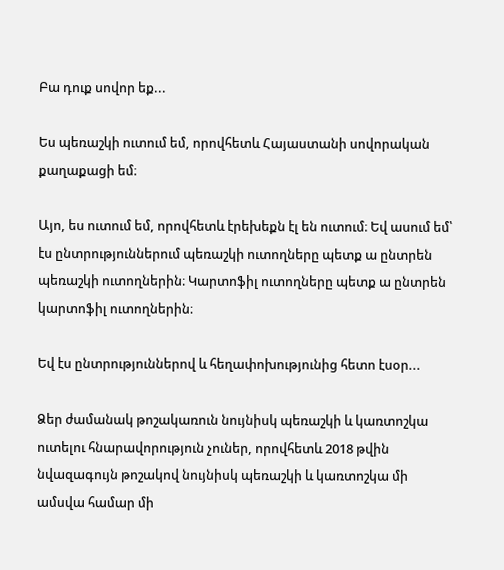Բա դուք սովոր եք...

Ես պեռաշկի ուտում եմ, որովհետև Հայաստանի սովորական քաղաքացի եմ։

Այո, ես ուտում եմ, որովհետև էրեխեքն էլ են ուտում։ Եվ ասում եմ՝ էս ընտրություններում պեռաշկի ուտողները պետք ա ընտրեն պեռաշկի ուտողներին։ Կարտոֆիլ ուտողները պետք ա ընտրեն կարտոֆիլ ուտողներին։

Եվ էս ընտրություններով և հեղափոխությունից հետո էսօր...

Ձեր ժամանակ թոշակառուն նույնիսկ պեռաշկի և կառտոշկա ուտելու հնարավորություն չուներ, որովհետև 2018 թվին նվազագույն թոշակով նույնիսկ պեռաշկի և կառտոշկա մի ամսվա համար մի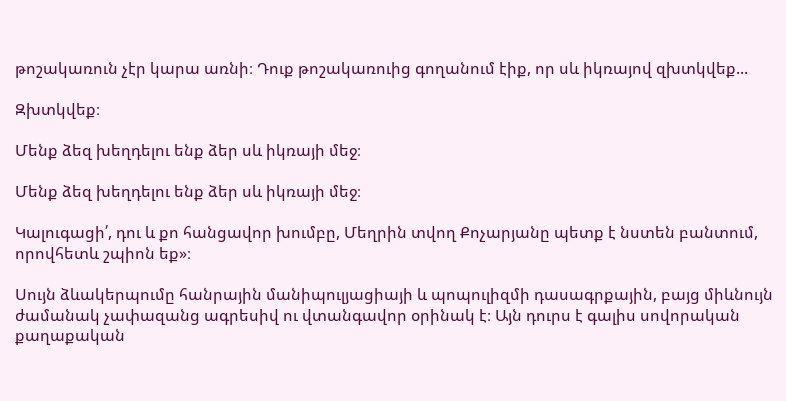թոշակառուն չէր կարա առնի։ Դուք թոշակառուից գողանում էիք, որ սև իկռայով զխտկվեք...

Զխտկվեք։

Մենք ձեզ խեղդելու ենք ձեր սև իկռայի մեջ։

Մենք ձեզ խեղդելու ենք ձեր սև իկռայի մեջ։

Կալուգացի՛, դու և քո հանցավոր խումբը, Մեղրին տվող Քոչարյանը պետք է նստեն բանտում, որովհետև շպիոն եք»։

Սույն ձևակերպումը հանրային մանիպուլյացիայի և պոպուլիզմի դասագրքային, բայց միևնույն ժամանակ չափազանց ագրեսիվ ու վտանգավոր օրինակ է։ Այն դուրս է գալիս սովորական քաղաքական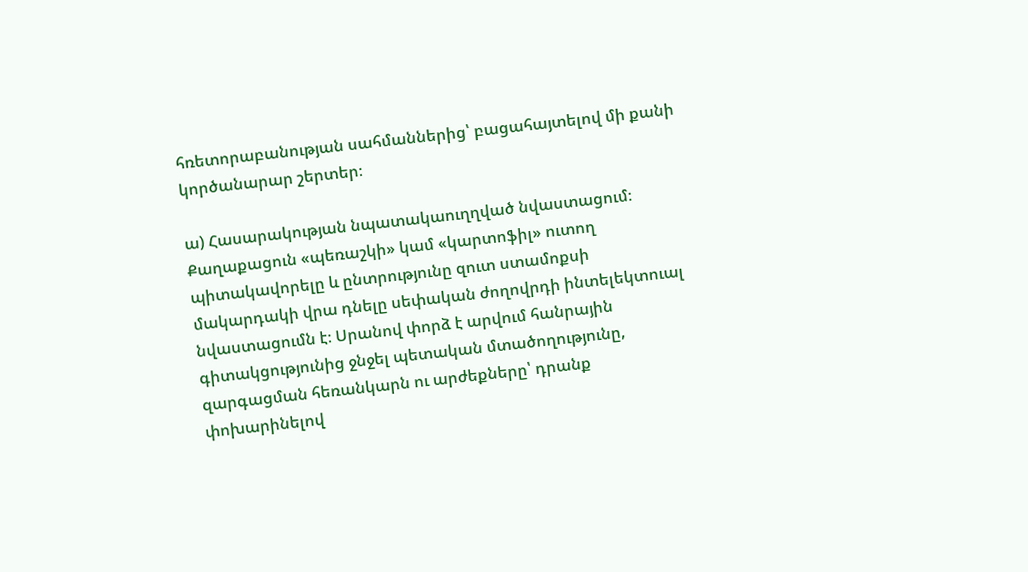հռետորաբանության սահմաններից՝ բացահայտելով մի քանի կործանարար շերտեր։

ա) Հասարակության նպատակաուղղված նվաստացում։ Քաղաքացուն «պեռաշկի» կամ «կարտոֆիլ» ուտող պիտակավորելը և ընտրությունը զուտ ստամոքսի մակարդակի վրա դնելը սեփական ժողովրդի ինտելեկտուալ նվաստացումն է։ Սրանով փորձ է արվում հանրային գիտակցությունից ջնջել պետական մտածողությունը, զարգացման հեռանկարն ու արժեքները՝ դրանք փոխարինելով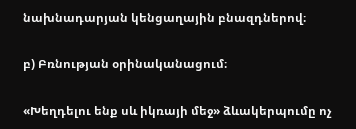նախնադարյան կենցաղային բնազդներով։

բ) Բռնության օրինականացում։

«Խեղդելու ենք սև իկռայի մեջ» ձևակերպումը ոչ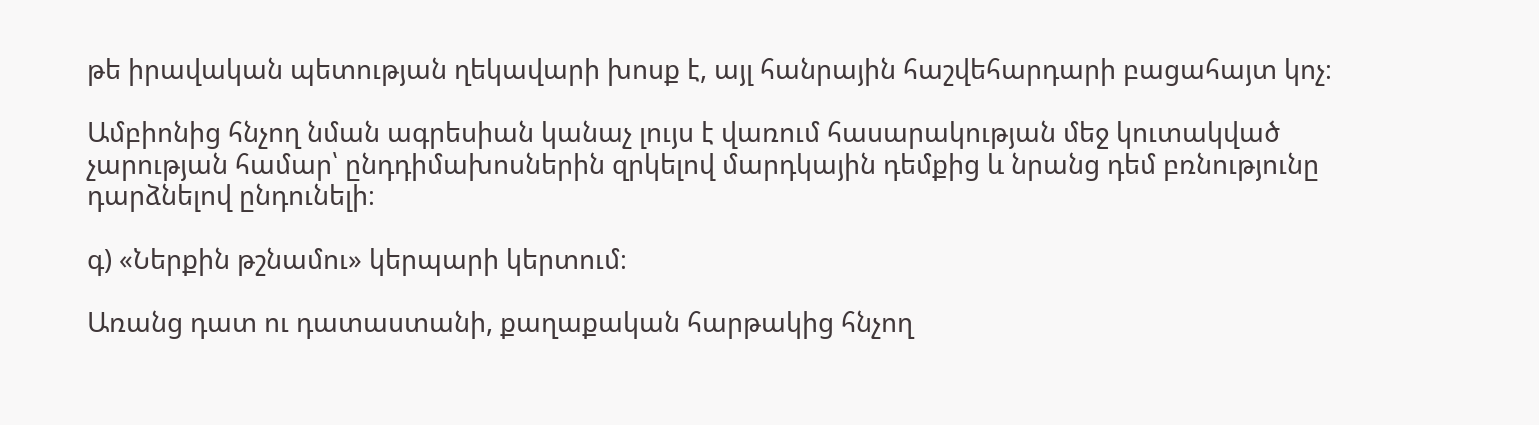թե իրավական պետության ղեկավարի խոսք է, այլ հանրային հաշվեհարդարի բացահայտ կոչ։

Ամբիոնից հնչող նման ագրեսիան կանաչ լույս է վառում հասարակության մեջ կուտակված չարության համար՝ ընդդիմախոսներին զրկելով մարդկային դեմքից և նրանց դեմ բռնությունը դարձնելով ընդունելի։

գ) «Ներքին թշնամու» կերպարի կերտում։

Առանց դատ ու դատաստանի, քաղաքական հարթակից հնչող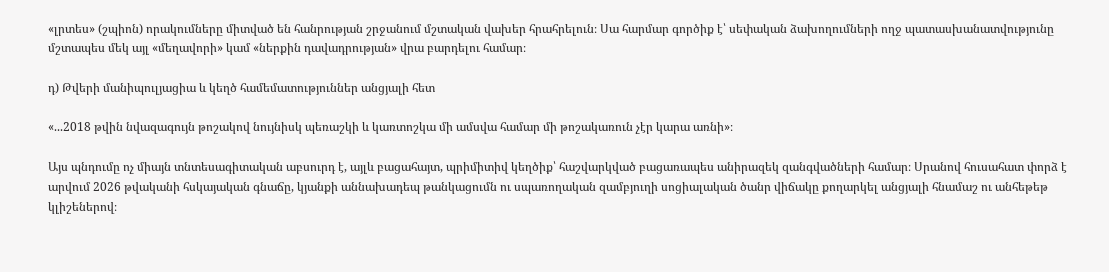«լրտես» (շպիոն) որակումները միտված են հանրության շրջանում մշտական վախեր հրահրելուն։ Սա հարմար գործիք է՝ սեփական ձախողումների ողջ պատասխանատվությունը մշտապես մեկ այլ «մեղավորի» կամ «ներքին դավադրության» վրա բարդելու համար։

դ) Թվերի մանիպուլյացիա և կեղծ համեմատություններ անցյալի հետ

«...2018 թվին նվազագույն թոշակով նույնիսկ պեռաշկի և կառտոշկա մի ամսվա համար մի թոշակառուն չէր կարա առնի»։

Այս պնդումը ոչ միայն տնտեսագիտական աբսուրդ է, այլև բացահայտ, պրիմիտիվ կեղծիք՝ հաշվարկված բացառապես անիրազեկ զանգվածների համար։ Սրանով հուսահատ փորձ է արվում 2026 թվականի հսկայական գնաճը, կյանքի աննախադեպ թանկացումն ու սպառողական զամբյուղի սոցիալական ծանր վիճակը քողարկել անցյալի հնամաշ ու անհեթեթ կլիշեներով։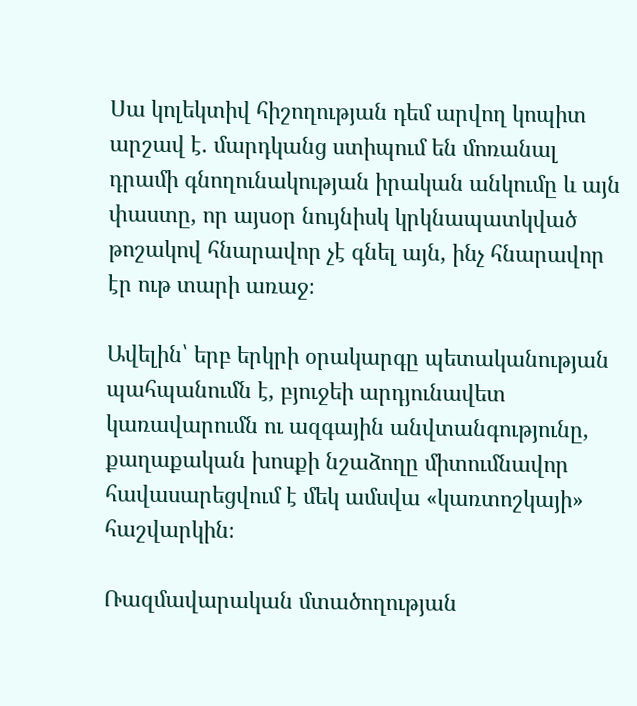Սա կոլեկտիվ հիշողության դեմ արվող կոպիտ արշավ է. մարդկանց ստիպում են մոռանալ դրամի գնողունակության իրական անկումը և այն փաստը, որ այսօր նույնիսկ կրկնապատկված թոշակով հնարավոր չէ գնել այն, ինչ հնարավոր էր ութ տարի առաջ։

Ավելին՝ երբ երկրի օրակարգը պետականության պահպանումն է, բյուջեի արդյունավետ կառավարումն ու ազգային անվտանգությունը, քաղաքական խոսքի նշաձողը միտումնավոր հավասարեցվում է մեկ ամսվա «կառտոշկայի» հաշվարկին։

Ռազմավարական մտածողության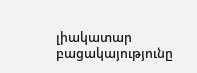լիակատար բացակայությունը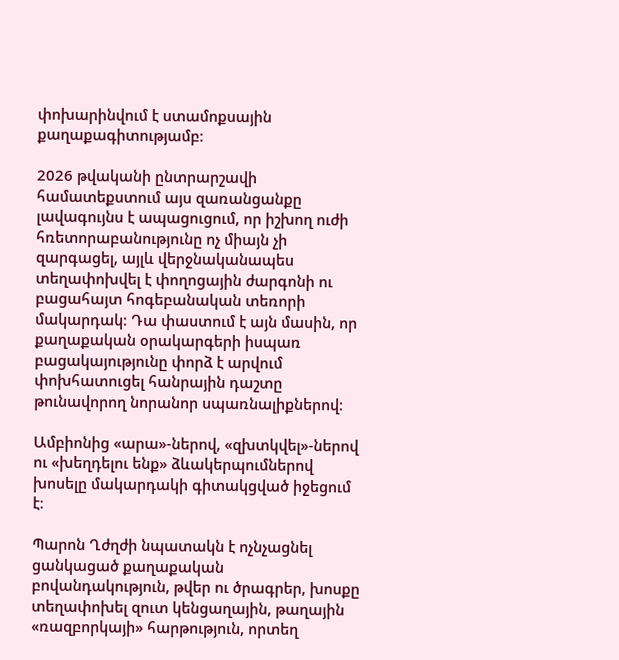փոխարինվում է ստամոքսային քաղաքագիտությամբ։

2026 թվականի ընտրարշավի համատեքստում այս զառանցանքը լավագույնս է ապացուցում, որ իշխող ուժի հռետորաբանությունը ոչ միայն չի զարգացել, այլև վերջնականապես տեղափոխվել է փողոցային ժարգոնի ու բացահայտ հոգեբանական տեռորի մակարդակ։ Դա փաստում է այն մասին, որ քաղաքական օրակարգերի իսպառ բացակայությունը փորձ է արվում փոխհատուցել հանրային դաշտը թունավորող նորանոր սպառնալիքներով։

Ամբիոնից «արա»-ներով, «զխտկվել»-ներով ու «խեղդելու ենք» ձևակերպումներով խոսելը մակարդակի գիտակցված իջեցում է։

Պարոն Ղժղժի նպատակն է ոչնչացնել ցանկացած քաղաքական բովանդակություն, թվեր ու ծրագրեր, խոսքը տեղափոխել զուտ կենցաղային, թաղային «ռազբորկայի» հարթություն, որտեղ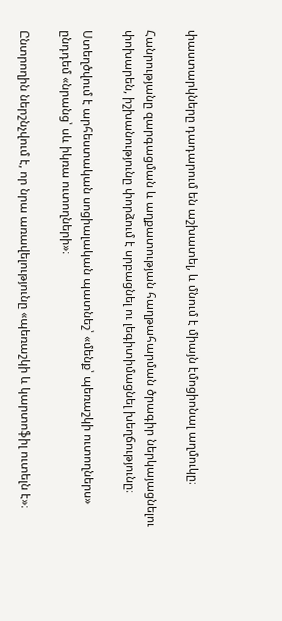փաստարկները դադարում են աշխատել, և մնում է միայն էմոցիոնալ աղմուկը։

Հանրությանը զարգացման և աղքատության հաղթահարման ծրագիր ներկայացնելու փոխարեն, իշխանությունը փորձում է սրբացնել ու լեգիտիմացնել խեղճությունը։

Ստեղծվում է արհեստական սոցիալական պատնեշ՝ «մենք՝ պեռաշկի ուտողներս» ընդդեմ «նրանց՝ սև իկռա ուտողների»։

Ընտրողին ներշնչվում է, որ նրա առավելությունը «պեռաշկի և կարտոֆիլ ուտելն է»։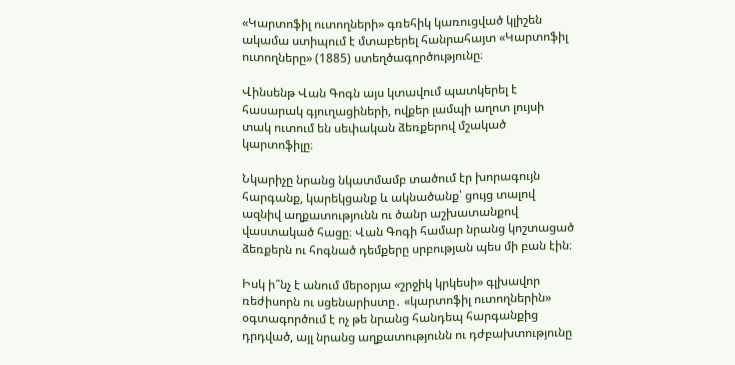«Կարտոֆիլ ուտողների» գռեհիկ կառուցված կլիշեն ակամա ստիպում է մտաբերել հանրահայտ «Կարտոֆիլ ուտողները» (1885) ստեղծագործությունը։

Վինսենթ Վան Գոգն այս կտավում պատկերել է հասարակ գյուղացիների, ովքեր լամպի աղոտ լույսի տակ ուտում են սեփական ձեռքերով մշակած կարտոֆիլը։

Նկարիչը նրանց նկատմամբ տածում էր խորագույն հարգանք, կարեկցանք և ակնածանք՝ ցույց տալով ազնիվ աղքատությունն ու ծանր աշխատանքով վաստակած հացը։ Վան Գոգի համար նրանց կոշտացած ձեռքերն ու հոգնած դեմքերը սրբության պես մի բան էին։

Իսկ ի՞նչ է անում մերօրյա «շրջիկ կրկեսի» գլխավոր ռեժիսորն ու սցենարիստը․ «կարտոֆիլ ուտողներին» օգտագործում է ոչ թե նրանց հանդեպ հարգանքից դրդված, այլ նրանց աղքատությունն ու դժբախտությունը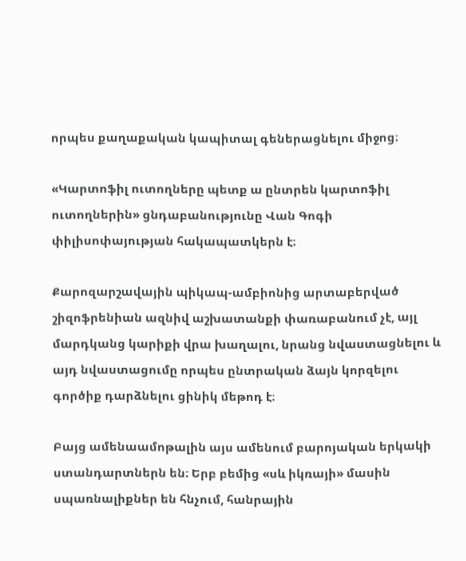որպես քաղաքական կապիտալ գեներացնելու միջոց։

«Կարտոֆիլ ուտողները պետք ա ընտրեն կարտոֆիլ ուտողներին» ցնդաբանությունը Վան Գոգի փիլիսոփայության հակապատկերն է։

Քարոզարշավային պիկապ-ամբիոնից արտաբերված շիզոֆրենիան ազնիվ աշխատանքի փառաբանում չէ, այլ մարդկանց կարիքի վրա խաղալու, նրանց նվաստացնելու և այդ նվաստացումը որպես ընտրական ձայն կորզելու գործիք դարձնելու ցինիկ մեթոդ է։

Բայց ամենաամոթալին այս ամենում բարոյական երկակի ստանդարտներն են։ Երբ բեմից «սև իկռայի» մասին սպառնալիքներ են հնչում, հանրային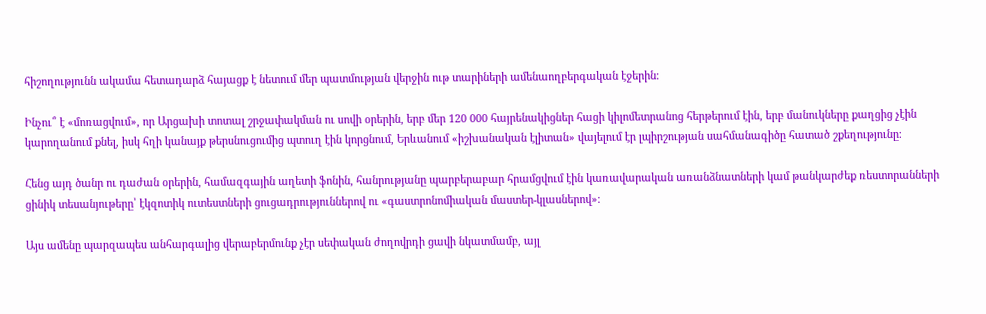հիշողությունն ակամա հետադարձ հայացք է նետում մեր պատմության վերջին ութ տարիների ամենաողբերգական էջերին։

Ինչու՞ է «մոռացվում», որ Արցախի տոտալ շրջափակման ու սովի օրերին, երբ մեր 120 000 հայրենակիցներ հացի կիլոմետրանոց հերթերում էին, երբ մանուկները քաղցից չէին կարողանում քնել, իսկ հղի կանայք թերսնուցումից պտուղ էին կորցնում, Երևանում «իշխանական էլիտան» վայելում էր լպիրշության սահմանագիծը հատած շքեղությունը։

Հենց այդ ծանր ու դաժան օրերին, համազգային աղետի ֆոնին, հանրությանը պարբերաբար հրամցվում էին կառավարական առանձնատների կամ թանկարժեք ռեստորանների ցինիկ տեսանյութերը՝ էկզոտիկ ուտեստների ցուցադրություններով ու «գաստրոնոմիական մաստեր-կլասներով»։

Այս ամենը պարզապես անհարգալից վերաբերմունք չէր սեփական ժողովրդի ցավի նկատմամբ, այլ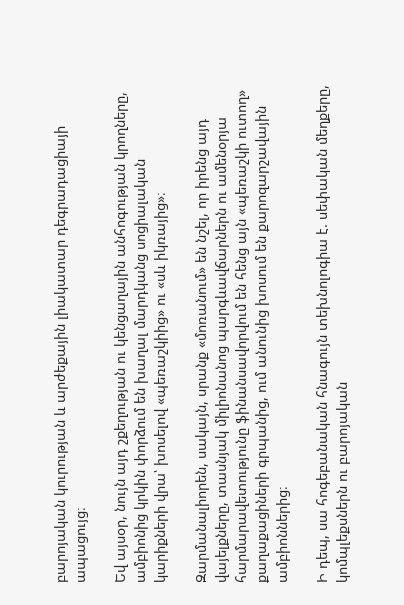բարոյական կուրության և արժեքային լիակատար դեգրադացիայի ապացույց։

Եվ այսօր, նույն այդ շքեղության ու կենցաղային անհոգության կրողները, ամբիոնից կրկին փորձում են խաղալ մարդկանց սոցիալական կարիքների վրա՝ խոսելով «պեռաշկիից» ու «սև իկռայից»։

Զարմանալիորեն, սակայն, սրանք «մոռանում» են նշել, որ իրենց այդ վայելքները, տասնյակ միլիոնանոց պարգևավճարներն ու ամենօրյա հարմարավետությունը ֆինանսավորվում են հենց այն «պեռաշկի ուտող» քաղաքացիների գրպանից, ում անունից խոսում են քարոզարշավային ամբիոններից։

Ի դեպ, սա հոգեբանական հնագույն տեխնոլոգիա է. սեփական մեղքերը, կոմպլեքսներն ու բարոյական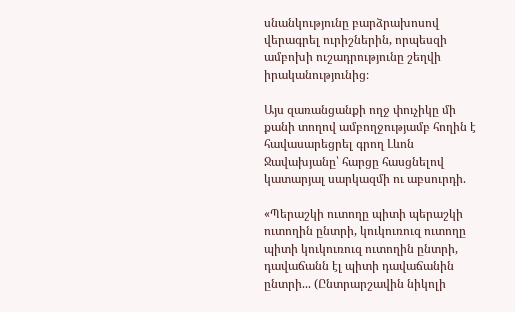սնանկությունը բարձրախոսով վերագրել ուրիշներին, որպեսզի ամբոխի ուշադրությունը շեղվի իրականությունից։

Այս զառանցանքի ողջ փուչիկը մի քանի տողով ամբողջությամբ հողին է հավասարեցրել գրող Լևոն Ջավախյանը՝ հարցը հասցնելով կատարյալ սարկազմի ու աբսուրդի.

«Պերաշկի ուտողը պիտի պերաշկի ուտողին ընտրի, կուկուռուզ ուտողը պիտի կուկուռուզ ուտողին ընտրի, դավաճանն էլ պիտի դավաճանին ընտրի... (Ընտրարշավին նիկոլի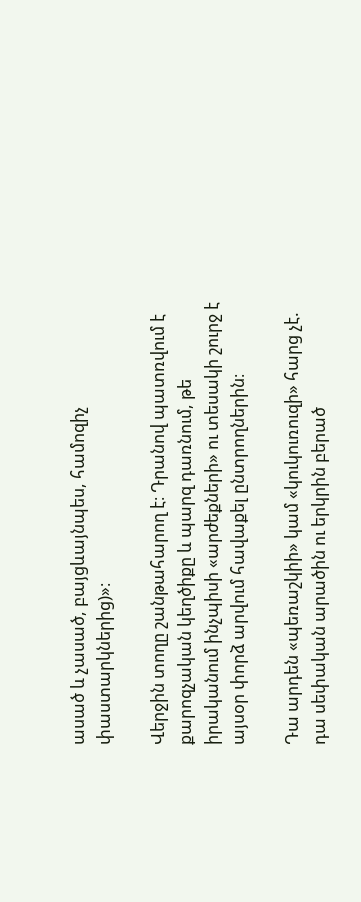ասած և չասած, բայցևայնպես, համոզիչ փաստարկներից)»։

Վերջին տողը շանթահարող է։ Դրանով պատռվում է քարոզչական կեղծիքը և պարզ դառնում, թե իրականում ինչպիսի «արժեքների» ու տեսակի շուրջ է այսօր փորձ արվում հավաքել ընտրողներին։

Դա արդեն «պեռաշկիի» կամ «կուկուռուզի» հարց չէ. դա սեփական արածին ու երկրին բերած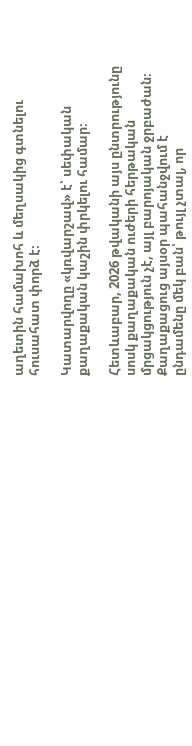աղետին համախոհ և մեղսակից գտնելու հուսահատ փորձ է։

Կատարվողը «կռվարշավ» է՝ սեփական քաղաքական կաշին փրկելու համար։

Հետևաբար, 2026 թվականի այս ընտրությունը սոսկ քաղաքական ուժերի հերթական մրցակցություն չէ, այլ բարոյական ջրբաժան։ Քաղաքացուց այսօր պահանջվում է ընդամենը մեկ բան՝ թույլ չտալ, որ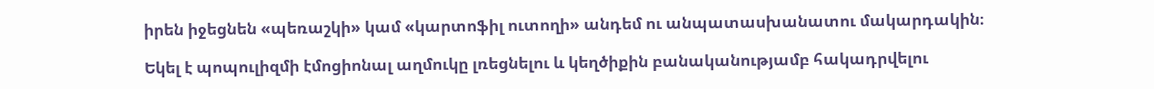իրեն իջեցնեն «պեռաշկի» կամ «կարտոֆիլ ուտողի» անդեմ ու անպատասխանատու մակարդակին։

Եկել է պոպուլիզմի էմոցիոնալ աղմուկը լռեցնելու և կեղծիքին բանականությամբ հակադրվելու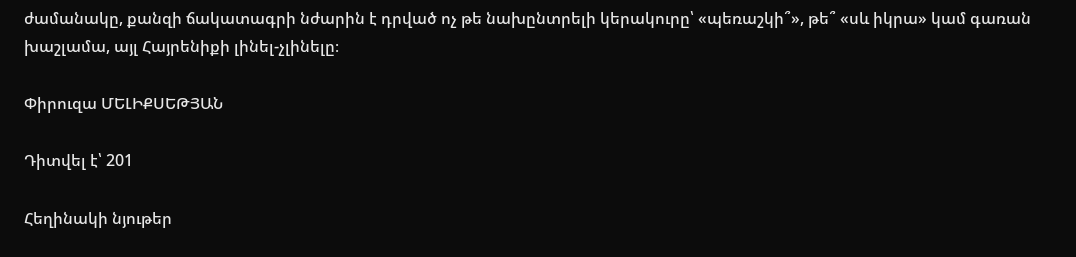ժամանակը, քանզի ճակատագրի նժարին է դրված ոչ թե նախընտրելի կերակուրը՝ «պեռաշկի՞», թե՞ «սև իկրա» կամ գառան խաշլամա, այլ Հայրենիքի լինել-չլինելը։

Փիրուզա ՄԵԼԻՔՍԵԹՅԱՆ

Դիտվել է՝ 201

Հեղինակի նյութեր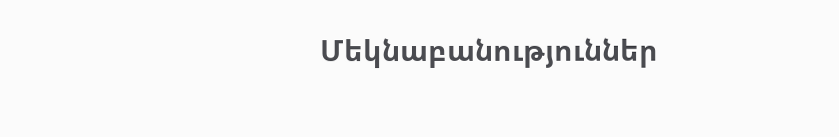Մեկնաբանություններ